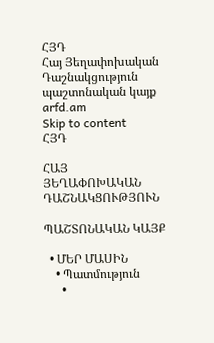ՀՅԴ
Հայ Յեղափոխական Դաշնակցություն պաշտոնական կայք arfd.am
Skip to content
ՀՅԴ

ՀԱՅ ՅԵՂԱՓՈԽԱԿԱՆ ԴԱՇՆԱԿՑՈՒԹՅՈՒՆ

ՊԱՇՏՈՆԱԿԱՆ ԿԱՅՔ

  • ՄԵՐ ՄԱՍԻՆ
    • Պատմություն
      •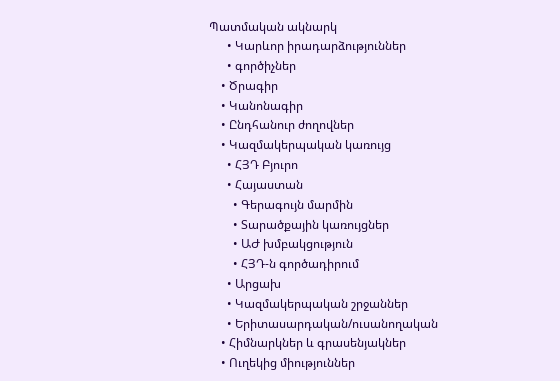Պատմական ակնարկ
      • Կարևոր իրադարձություններ
      • գործիչներ
    • Ծրագիր
    • Կանոնագիր
    • Ընդհանուր ժողովներ
    • Կազմակերպական կառույց
      • ՀՅԴ Բյուրո
      • Հայաստան
        • Գերագույն մարմին
        • Տարածքային կառույցներ
        • ԱԺ խմբակցություն
        • ՀՅԴ-ն գործադիրում
      • Արցախ
      • Կազմակերպական շրջաններ
      • Երիտասարդական/ուսանողական
    • Հիմնարկներ և գրասենյակներ
    • Ուղեկից միություններ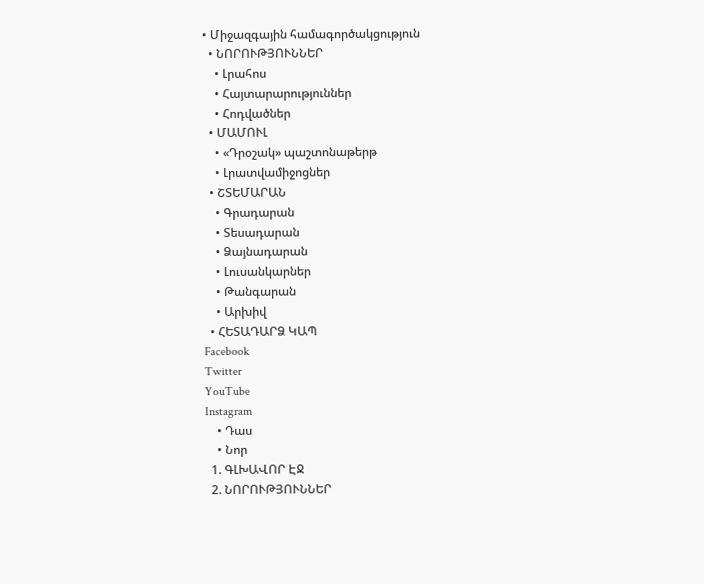• Միջազգային համագործակցություն
  • ՆՈՐՈՒԹՅՈՒՆՆԵՐ
    • Լրահոս
    • Հայտարարություններ
    • Հոդվածներ
  • ՄԱՄՈՒԼ
    • «Դրօշակ» պաշտոնաթերթ
    • Լրատվամիջոցներ
  • ՇՏԵՄԱՐԱՆ
    • Գրադարան
    • Տեսադարան
    • Ձայնադարան
    • Լուսանկարներ
    • Թանգարան
    • Արխիվ
  • ՀԵՏԱԴԱՐՁ ԿԱՊ
Facebook
Twitter
YouTube
Instagram
    • Դաս
    • Նոր
  1. ԳԼԽԱՎՈՐ ԷՋ
  2. ՆՈՐՈՒԹՅՈՒՆՆԵՐ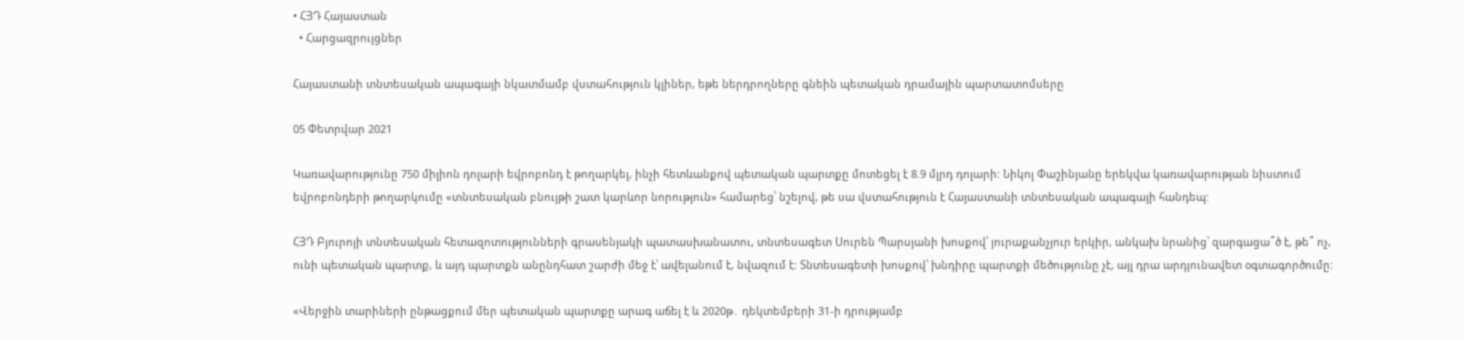• ՀՅԴ Հայաստան
  • Հարցազրույցներ

Հայաստանի տնտեսական ապագայի նկատմամբ վստահություն կլիներ, եթե ներդրողները գնեին պետական դրամային պարտատոմսերը

05 Փետրվար 2021

Կառավարությունը 750 միլիոն դոլարի եվրոբոնդ է թողարկել, ինչի հետևանքով պետական պարտքը մոտեցել է 8.9 մլրդ դոլարի: Նիկոլ Փաշինյանը երեկվա կառավարության նիստում եվրոբոնդերի թողարկումը «տնտեսական բնույթի շատ կարևոր նորություն» համարեց՝ նշելով, թե սա վստահություն է Հայաստանի տնտեսական ապագայի հանդեպ:

ՀՅԴ Բյուրոյի տնտեսական հետազոտությունների գրասենյակի պատասխանատու, տնտեսագետ Սուրեն Պարսյանի խոսքով՝ յուրաքանչյուր երկիր, անկախ նրանից՝ զարգացա՞ծ է, թե՞ ոչ, ունի պետական պարտք, և այդ պարտքն անընդհատ շարժի մեջ է՝ ավելանում է, նվազում է: Տնտեսագետի խոսքով՝ խնդիրը պարտքի մեծությունը չէ, այլ դրա արդյունավետ օգտագործումը:

«Վերջին տարիների ընթացքում մեր պետական պարտքը արագ աճել է և 2020թ․ դեկտեմբերի 31-ի դրությամբ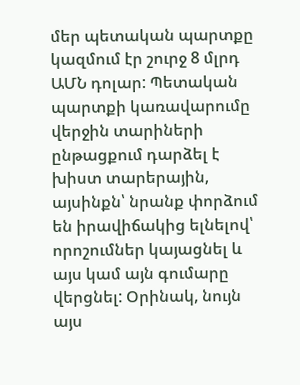մեր պետական պարտքը կազմում էր շուրջ 8 մլրդ ԱՄՆ դոլար: Պետական պարտքի կառավարումը վերջին տարիների ընթացքում դարձել է խիստ տարերային, այսինքն՝ նրանք փորձում են իրավիճակից ելնելով՝ որոշումներ կայացնել և այս կամ այն գումարը վերցնել: Օրինակ, նույն այս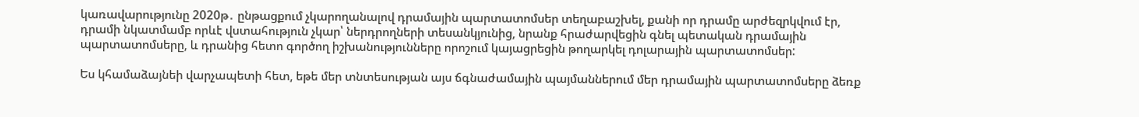կառավարությունը 2020թ․ ընթացքում չկարողանալով դրամային պարտատոմսեր տեղաբաշխել, քանի որ դրամը արժեզրկվում էր, դրամի նկատմամբ որևէ վստահություն չկար՝ ներդրողների տեսանկյունից, նրանք հրաժարվեցին գնել պետական դրամային պարտատոմսերը, և դրանից հետո գործող իշխանությունները որոշում կայացրեցին թողարկել դոլարային պարտատոմսեր:

Ես կհամաձայնեի վարչապետի հետ, եթե մեր տնտեսության այս ճգնաժամային պայմաններում մեր դրամային պարտատոմսերը ձեռք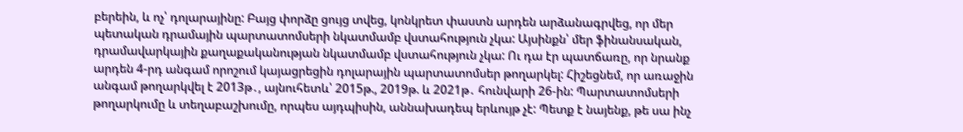բերեին, և ոչ՝ դոլարայինը: Բայց փորձը ցույց տվեց, կոնկրետ փաստն արդեն արձանագրվեց, որ մեր պետական դրամային պարտատոմսերի նկատմամբ վստահություն չկա: Այսինքն՝ մեր ֆինանսական, դրամավարկային քաղաքականության նկատմամբ վստահություն չկա: Ու դա էր պատճառը, որ նրանք արդեն 4-րդ անգամ որոշում կայացրեցին դոլարային պարտատոմսեր թողարկել: Հիշեցնեմ, որ առաջին անգամ թողարկվել է 2013թ․, այնուհետև՝ 2015թ., 2019թ. և 2021թ․ հունվարի 26-ին: Պարտատոմսերի թողարկումը և տեղաբաշխումը, որպես այդպիսին, աննախադեպ երևույթ չէ: Պետք է նայենք, թե սա ինչ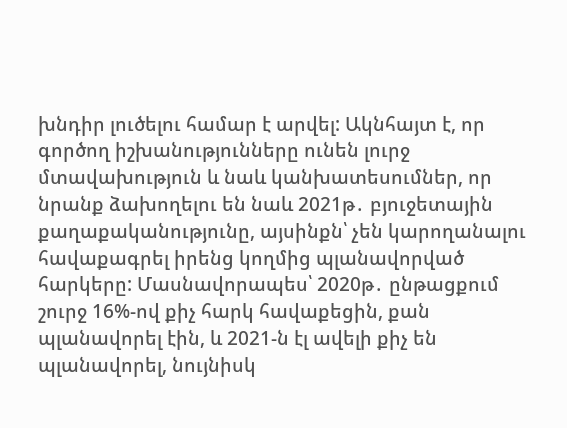խնդիր լուծելու համար է արվել: Ակնհայտ է, որ գործող իշխանությունները ունեն լուրջ մտավախություն և նաև կանխատեսումներ, որ նրանք ձախողելու են նաև 2021թ․ բյուջետային քաղաքականությունը, այսինքն՝ չեն կարողանալու հավաքագրել իրենց կողմից պլանավորված հարկերը: Մասնավորապես՝ 2020թ․ ընթացքում շուրջ 16%-ով քիչ հարկ հավաքեցին, քան պլանավորել էին, և 2021-ն էլ ավելի քիչ են պլանավորել, նույնիսկ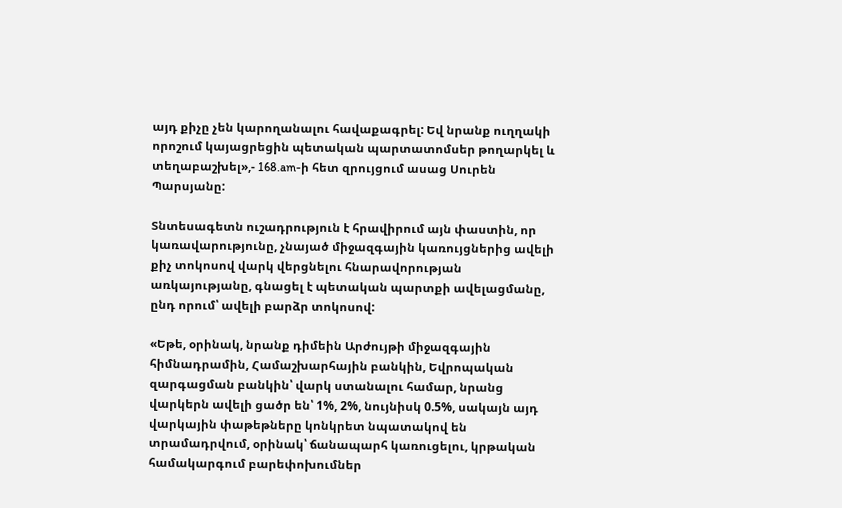այդ քիչը չեն կարողանալու հավաքագրել: Եվ նրանք ուղղակի որոշում կայացրեցին պետական պարտատոմսեր թողարկել և տեղաբաշխել»,- 168.am-ի հետ զրույցում ասաց Սուրեն Պարսյանը:

Տնտեսագետն ուշադրություն է հրավիրում այն փաստին, որ կառավարությունը, չնայած միջազգային կառույցներից ավելի քիչ տոկոսով վարկ վերցնելու հնարավորության առկայությանը, գնացել է պետական պարտքի ավելացմանը, ընդ որում՝ ավելի բարձր տոկոսով:

«Եթե, օրինակ, նրանք դիմեին Արժույթի միջազգային հիմնադրամին, Համաշխարհային բանկին, Եվրոպական զարգացման բանկին՝ վարկ ստանալու համար, նրանց վարկերն ավելի ցածր են՝ 1%, 2%, նույնիսկ 0.5%, սակայն այդ վարկային փաթեթները կոնկրետ նպատակով են տրամադրվում, օրինակ՝ ճանապարհ կառուցելու, կրթական համակարգում բարեփոխումներ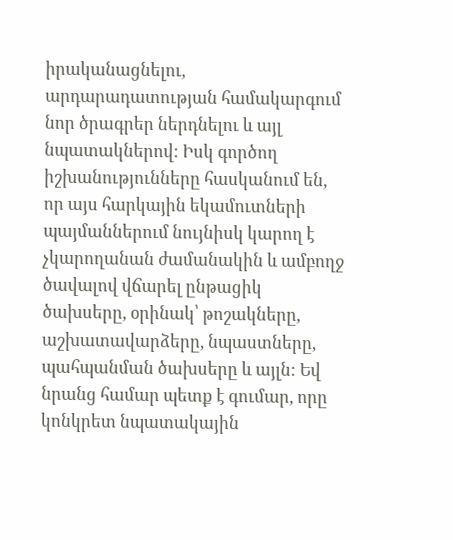իրականացնելու, արդարադատության համակարգում նոր ծրագրեր ներդնելու և այլ նպատակներով: Իսկ գործող իշխանությունները հասկանում են, որ այս հարկային եկամուտների պայմաններում նույնիսկ կարող է չկարողանան ժամանակին և ամբողջ ծավալով վճարել ընթացիկ ծախսերը, օրինակ՝ թոշակները, աշխատավարձերը, նպաստները, պահպանման ծախսերը և այլն: Եվ նրանց համար պետք է գումար, որը կոնկրետ նպատակային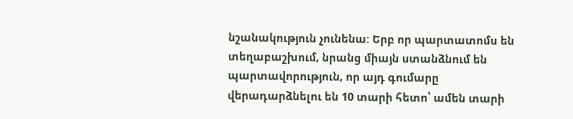նշանակություն չունենա: Երբ որ պարտատոմս են տեղաբաշխում, նրանց միայն ստանձնում են պարտավորություն, որ այդ գումարը վերադարձնելու են 10 տարի հետո՝ ամեն տարի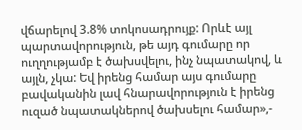վճարելով 3.8% տոկոսադրույք: Որևէ այլ պարտավորություն, թե այդ գումարը որ ուղղությամբ է ծախսվելու, ինչ նպատակով, և այլն, չկա: Եվ իրենց համար այս գումարը բավականին լավ հնարավորություն է իրենց ուզած նպատակներով ծախսելու համար»,-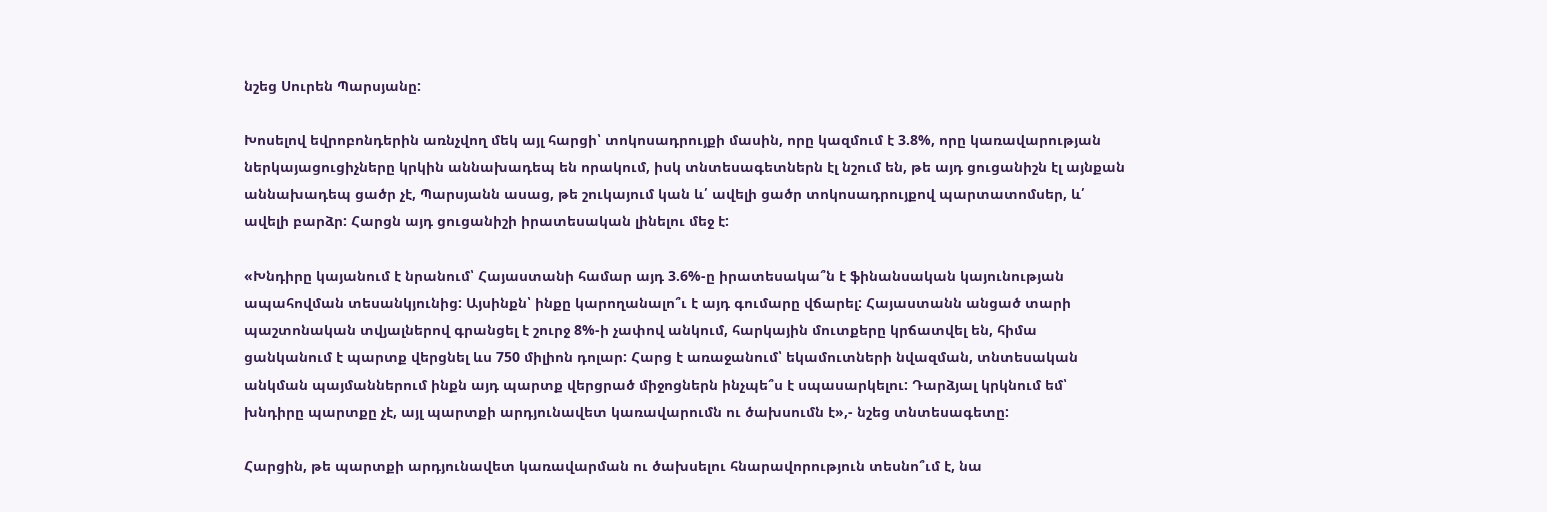նշեց Սուրեն Պարսյանը:

Խոսելով եվրոբոնդերին առնչվող մեկ այլ հարցի՝ տոկոսադրույքի մասին, որը կազմում է 3.8%, որը կառավարության ներկայացուցիչները կրկին աննախադեպ են որակում, իսկ տնտեսագետներն էլ նշում են, թե այդ ցուցանիշն էլ այնքան աննախադեպ ցածր չէ, Պարսյանն ասաց, թե շուկայում կան և՛ ավելի ցածր տոկոսադրույքով պարտատոմսեր, և՛ ավելի բարձր: Հարցն այդ ցուցանիշի իրատեսական լինելու մեջ է:

«Խնդիրը կայանում է նրանում՝ Հայաստանի համար այդ 3.6%-ը իրատեսակա՞ն է ֆինանսական կայունության ապահովման տեսանկյունից: Այսինքն՝ ինքը կարողանալո՞ւ է այդ գումարը վճարել: Հայաստանն անցած տարի պաշտոնական տվյալներով գրանցել է շուրջ 8%-ի չափով անկում, հարկային մուտքերը կրճատվել են, հիմա ցանկանում է պարտք վերցնել ևս 750 միլիոն դոլար: Հարց է առաջանում՝ եկամուտների նվազման, տնտեսական անկման պայմաններում ինքն այդ պարտք վերցրած միջոցներն ինչպե՞ս է սպասարկելու: Դարձյալ կրկնում եմ՝ խնդիրը պարտքը չէ, այլ պարտքի արդյունավետ կառավարումն ու ծախսումն է»,- նշեց տնտեսագետը:

Հարցին, թե պարտքի արդյունավետ կառավարման ու ծախսելու հնարավորություն տեսնո՞ւմ է, նա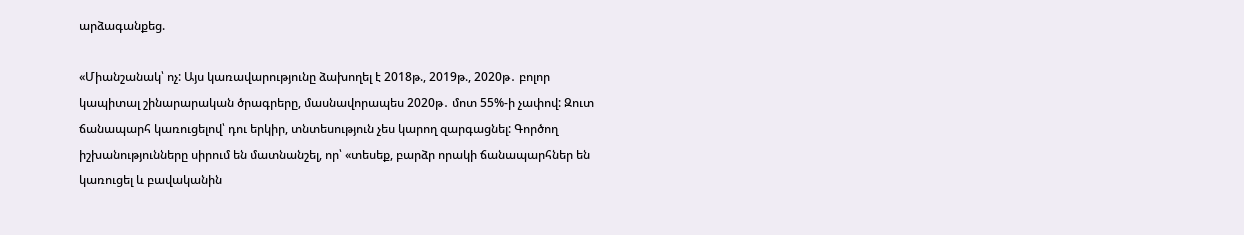արձագանքեց.

«Միանշանակ՝ ոչ: Այս կառավարությունը ձախողել է 2018թ., 2019թ., 2020թ․ բոլոր կապիտալ շինարարական ծրագրերը, մասնավորապես 2020թ․ մոտ 55%-ի չափով: Զուտ ճանապարհ կառուցելով՝ դու երկիր, տնտեսություն չես կարող զարգացնել: Գործող իշխանությունները սիրում են մատնանշել, որ՝ «տեսեք, բարձր որակի ճանապարհներ են կառուցել և բավականին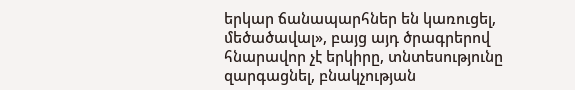երկար ճանապարհներ են կառուցել, մեծածավալ», բայց այդ ծրագրերով հնարավոր չէ երկիրը, տնտեսությունը զարգացնել, բնակչության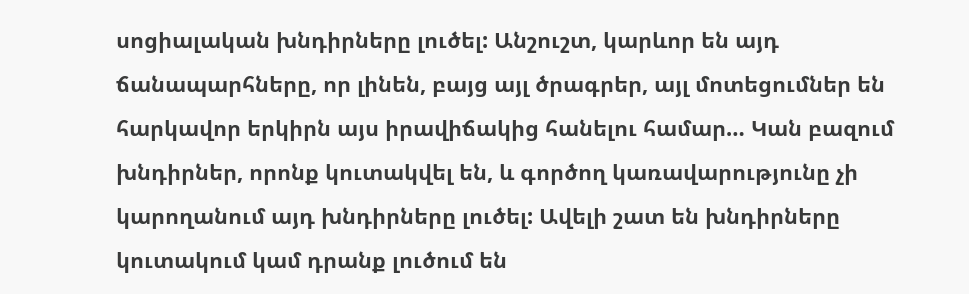սոցիալական խնդիրները լուծել: Անշուշտ, կարևոր են այդ ճանապարհները, որ լինեն, բայց այլ ծրագրեր, այլ մոտեցումներ են հարկավոր երկիրն այս իրավիճակից հանելու համար… Կան բազում խնդիրներ, որոնք կուտակվել են, և գործող կառավարությունը չի կարողանում այդ խնդիրները լուծել: Ավելի շատ են խնդիրները կուտակում կամ դրանք լուծում են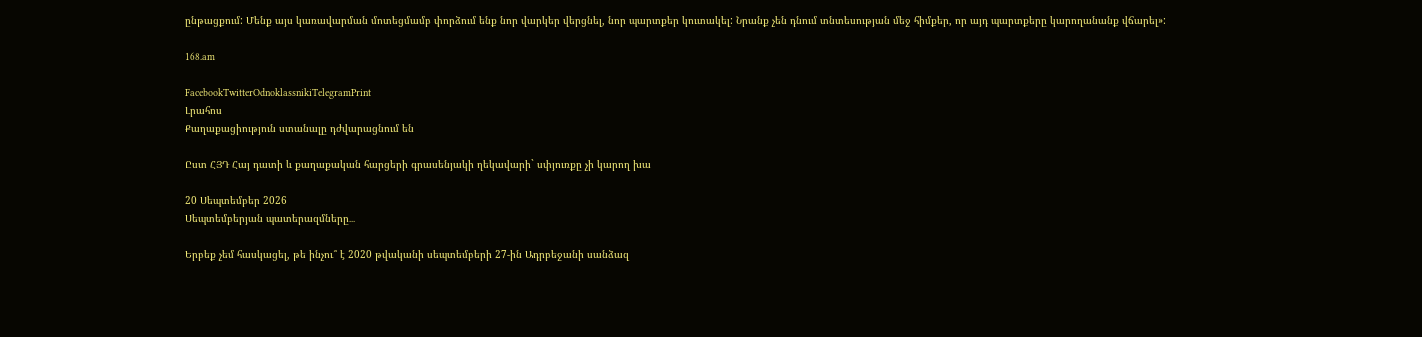ընթացքում: Մենք այս կառավարման մոտեցմամբ փորձում ենք նոր վարկեր վերցնել, նոր պարտքեր կուտակել: Նրանք չեն դնում տնտեսության մեջ հիմքեր, որ այդ պարտքերը կարողանանք վճարել»:

168.am

FacebookTwitterOdnoklassnikiTelegramPrint
Լրահոս
Քաղաքացիություն ստանալը դժվարացնում են

Ըստ ՀՅԴ Հայ դատի և քաղաքական հարցերի գրասենյակի ղեկավարի` սփյուռքը չի կարող խա

20 Սեպտեմբեր 2026
Սեպտեմբերյան պատերազմները․․․

Երբեք չեմ հասկացել, թե ինչու՞ է 2020 թվականի սեպտեմբերի 27-ին Ադրբեջանի սանձազ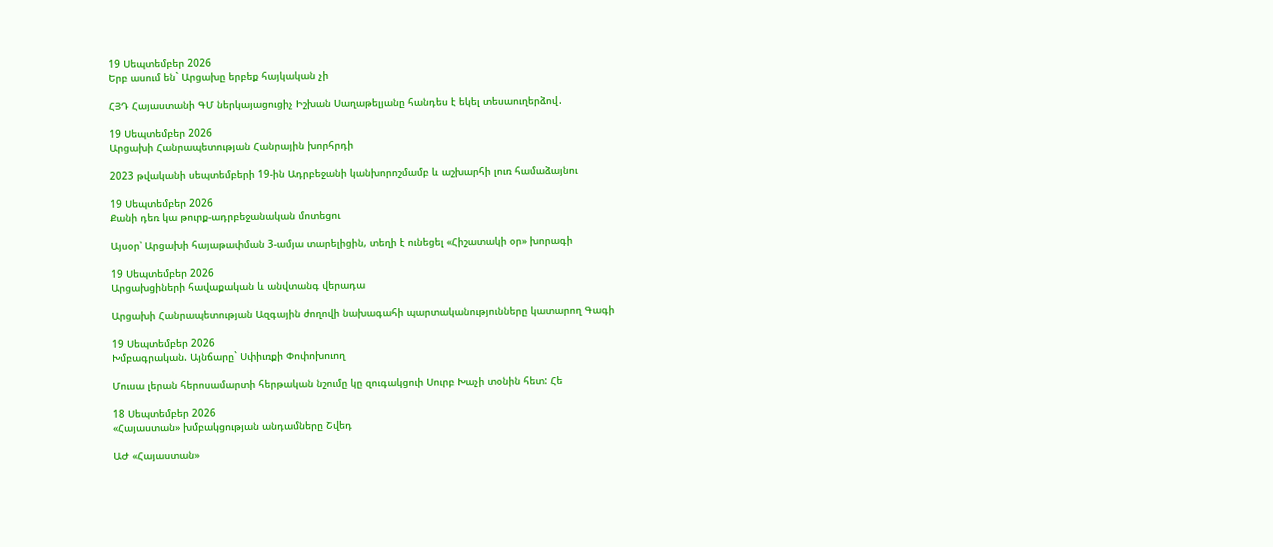19 Սեպտեմբեր 2026
Երբ ասում են` Արցախը երբեք հայկական չի

ՀՅԴ Հայաստանի ԳՄ ներկայացուցիչ Իշխան Սաղաթելյանը հանդես է եկել տեսաուղերձով․

19 Սեպտեմբեր 2026
Արցախի Հանրապետության Հանրային խորհրդի

2023 թվականի սեպտեմբերի 19-ին Ադրբեջանի կանխորոշմամբ և աշխարհի լուռ համաձայնու

19 Սեպտեմբեր 2026
Քանի դեռ կա թուրք-ադրբեջանական մոտեցու

Այսօր՝ Արցախի հայաթափման 3-ամյա տարելիցին, տեղի է ունեցել «Հիշատակի օր» խորագի

19 Սեպտեմբեր 2026
Արցախցիների հավաքական և անվտանգ վերադա

Արցախի Հանրապետության Ազգային ժողովի նախագահի պարտականությունները կատարող Գագի

19 Սեպտեմբեր 2026
Խմբագրական. Այնճարը` Սփիւռքի Փոփոխուող

Մուսա լերան հերոսամարտի հերթական նշումը կը զուգակցուի Սուրբ Խաչի տօնին հետ: Հե

18 Սեպտեմբեր 2026
«Հայաստան» խմբակցության անդամները Շվեդ

ԱԺ «Հայաստան»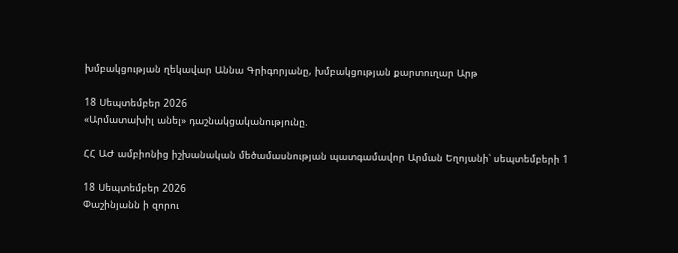խմբակցության ղեկավար Աննա Գրիգորյանը, խմբակցության քարտուղար Արթ

18 Սեպտեմբեր 2026
«Արմատախիլ անել» դաշնակցականությունը.

ՀՀ ԱԺ ամբիոնից իշխանական մեծամասնության պատգամավոր Արման Եղոյանի՝ սեպտեմբերի 1

18 Սեպտեմբեր 2026
Փաշինյանն ի զորու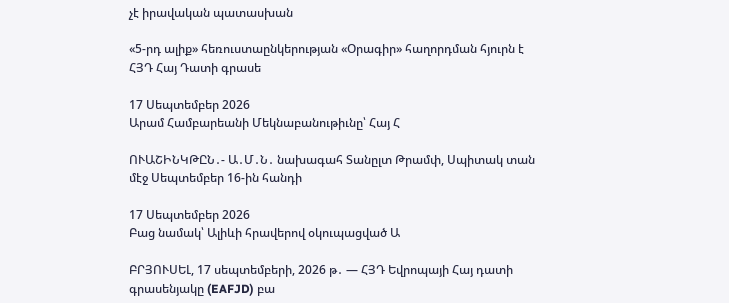չէ իրավական պատասխան

«5-րդ ալիք» հեռուստաընկերության «Օրագիր» հաղորդման հյուրն է ՀՅԴ Հայ Դատի գրասե

17 Սեպտեմբեր 2026
Արամ Համբարեանի Մեկնաբանութիւնը՝ Հայ Հ

ՈՒԱՇԻՆԿԹԸՆ․- Ա․Մ․Ն․ նախագահ Տանըլտ Թրամփ, Սպիտակ տան մէջ Սեպտեմբեր 16-ին հանդի

17 Սեպտեմբեր 2026
Բաց նամակ՝ Ալիևի հրավերով օկուպացված Ա

ԲՐՅՈՒՍԵԼ, 17 սեպտեմբերի, 2026 թ․ — ՀՅԴ Եվրոպայի Հայ դատի գրասենյակը (EAFJD) բա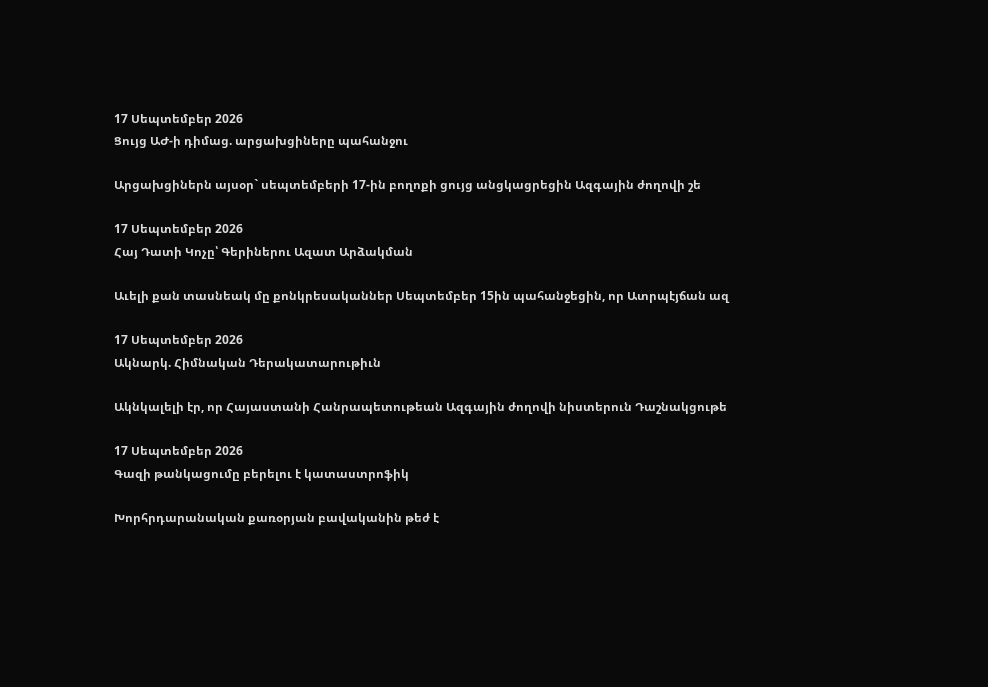17 Սեպտեմբեր 2026
Ցույց ԱԺ-ի դիմաց. արցախցիները պահանջու

Արցախցիներն այսօր` սեպտեմբերի 17-ին բողոքի ցույց անցկացրեցին Ազգային ժողովի շե

17 Սեպտեմբեր 2026
Հայ Դատի Կոչը՝ Գերիներու Ազատ Արձակման

Աւելի քան տասնեակ մը քոնկրեսականներ Սեպտեմբեր 15ին պահանջեցին, որ Ատրպէյճան ազ

17 Սեպտեմբեր 2026
Ակնարկ. Հիմնական Դերակատարութիւն

Ակնկալելի էր, որ Հայաստանի Հանրապետութեան Ազգային ժողովի նիստերուն Դաշնակցութե

17 Սեպտեմբեր 2026
Գազի թանկացումը բերելու է կատաստրոֆիկ

Խորհրդարանական քառօրյան բավականին թեժ է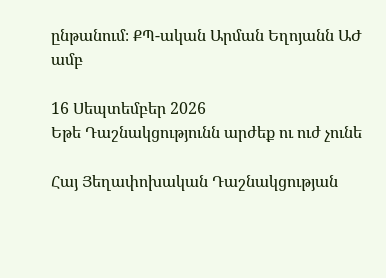ընթանում։ ՔՊ-ական Արման Եղոյանն ԱԺ ամբ

16 Սեպտեմբեր 2026
Եթե Դաշնակցությունն արժեք ու ուժ չունե

Հայ Յեղափոխական Դաշնակցության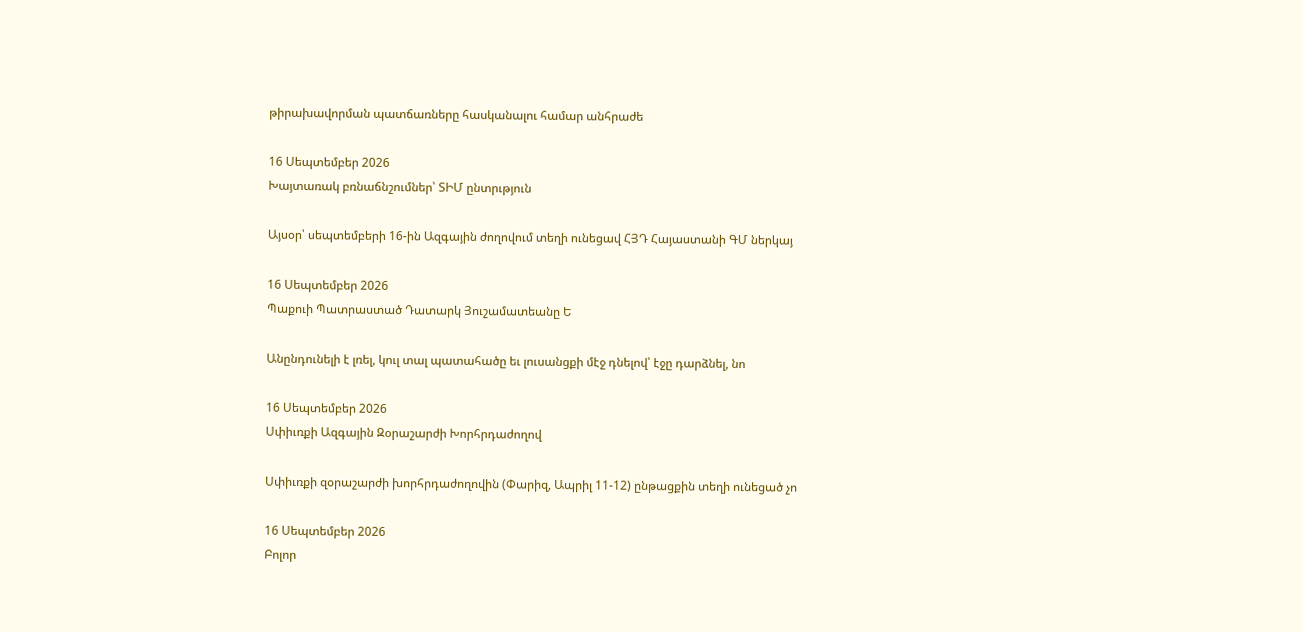թիրախավորման պատճառները հասկանալու համար անհրաժե

16 Սեպտեմբեր 2026
Խայտառակ բռնաճնշումներ՝ ՏԻՄ ընտրւթյուն

Այսօր՝ սեպտեմբերի 16-ին Ազգային ժողովում տեղի ունեցավ ՀՅԴ Հայաստանի ԳՄ ներկայ

16 Սեպտեմբեր 2026
Պաքուի Պատրաստած Դատարկ Յուշամատեանը Ե

Անընդունելի է լռել, կուլ տալ պատահածը եւ լուսանցքի մէջ դնելով՝ էջը դարձնել, նո

16 Սեպտեմբեր 2026
Սփիւռքի Ազգային Զօրաշարժի Խորհրդաժողով

Սփիւռքի զօրաշարժի խորհրդաժողովին (Փարիզ, Ապրիլ 11-12) ընթացքին տեղի ունեցած չո

16 Սեպտեմբեր 2026
Բոլոր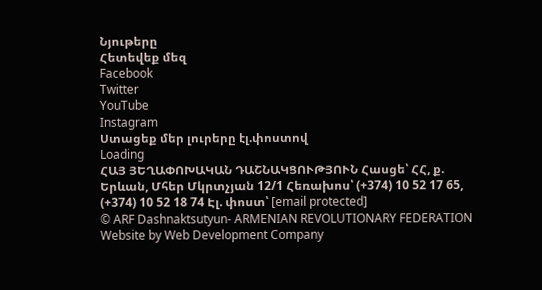Նյութերը
Հետեվեք մեզ
Facebook
Twitter
YouTube
Instagram
Ստացեք մեր լուրերը էլ.փոստով
Loading
ՀԱՅ ՅԵՂԱՓՈԽԱԿԱՆ ԴԱՇՆԱԿՑՈՒԹՅՈՒՆ Հասցե՝ ՀՀ, ք. Երևան, Մհեր Մկրտչյան 12/1 Հեռախոս՝ (+374) 10 52 17 65, (+374) 10 52 18 74 Էլ. փոստ՝ [email protected]
© ARF Dashnaktsutyun- ARMENIAN REVOLUTIONARY FEDERATION Website by Web Development Company